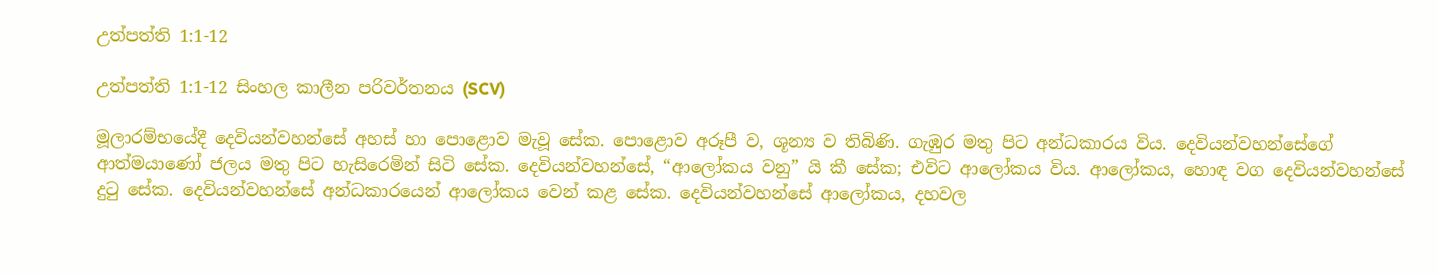උත්පත්ති 1:1-12

උත්පත්ති 1:1-12 සිංහල කාලීන පරිවර්තනය (SCV)

මූලාරම්භයේදී දෙවියන්වහන්සේ අහස් හා පොළොව මැවූ සේක. පොළොව අරූපී ව, ශූන්‍ය ව තිබිණි. ගැඹුර මතු පිට අන්ධකාරය විය. දෙවියන්වහන්සේගේ ආත්මයාණෝ ජලය මතු පිට හැසිරෙමින් සිටි සේක. දෙවියන්වහන්සේ, “ආලෝකය වනු” යි කී සේක; එවිට ආලෝකය විය. ආලෝකය, හොඳ වග දෙවියන්වහන්සේ දුටු සේක. දෙවියන්වහන්සේ අන්ධකාරයෙන් ආලෝකය වෙන් කළ සේක. දෙවියන්වහන්සේ ආලෝකය, දහවල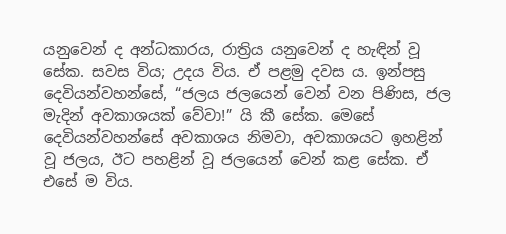යනුවෙන් ද අන්ධකාරය, රාත්‍රිය යනුවෙන් ද හැඳින් වූ සේක. සවස විය; උදය විය. ඒ පළමු දවස ය. ඉන්පසු දෙවියන්වහන්සේ, “ජලය ජලයෙන් වෙන් වන පිණිස, ජල මැදින් අවකාශයක් වේවා!” යි කී සේක. මෙසේ දෙවියන්වහන්සේ අවකාශය නිමවා, අවකාශයට ඉහළින් වූ ජලය, ඊට පහළින් වූ ජලයෙන් වෙන් කළ සේක. ඒ එසේ ම විය.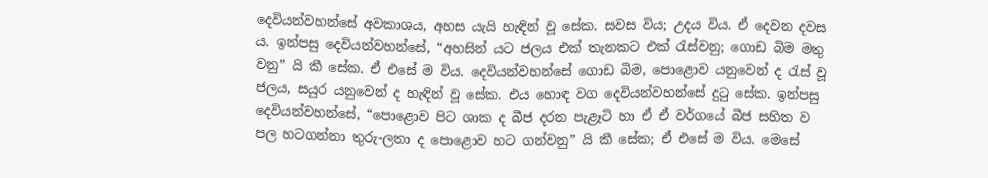දෙවියන්වහන්සේ අවකාශය, අහස යැයි හැඳින් වූ සේක. සවස විය; උදය විය. ඒ දෙවන දවස ය. ඉන්පසු දෙවියන්වහන්සේ, “අහසින් යට ජලය එක් තැනකට එක් රැස්වනු; ගොඩ බිම මතු වනු” යි කී සේක. ඒ එසේ ම විය. දෙවියන්වහන්සේ ගොඩ බිම, පොළොව යනුවෙන් ද රැස් වූ ජලය, සයුර යනුවෙන් ද හැඳින් වූ සේක. එය හොඳ වග දෙවියන්වහන්සේ දුටු සේක. ඉන්පසු දෙවියන්වහන්සේ, “පොළොව පිට ශාක ද බීජ දරන පැළෑටි හා ඒ ඒ වර්ගයේ බීජ සහිත ව පල හටගන්නා තුරු-ලතා ද පොළොව හට ගන්වනු” යි කී සේක; ඒ එසේ ම විය. මෙසේ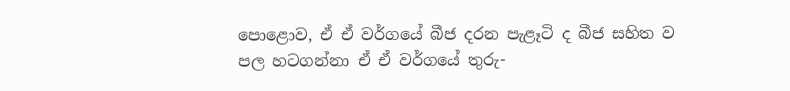පොළොව, ඒ ඒ වර්ගයේ බීජ දරන පැළෑටි ද බීජ සහිත ව පල හටගන්නා ඒ ඒ වර්ගයේ තුරු-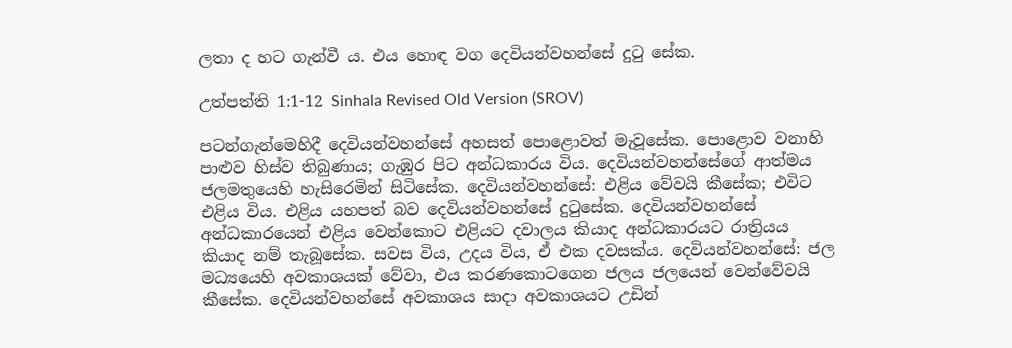ලතා ද හට ගැන්වී ය. එය හොඳ වග දෙවියන්වහන්සේ දුටු සේක.

උත්පත්ති 1:1-12 Sinhala Revised Old Version (SROV)

පටන්ගැන්මෙහිදී දෙවියන්වහන්සේ අහසත් පොළොවත් මැවූසේක. පොළොව වනාහි පාළුව හිස්ව තිබුණාය; ගැඹුර පිට අන්ධකාරය විය. දෙවියන්වහන්සේගේ ආත්මය ජලමතුයෙහි හැසිරෙමින් සිටිසේක. දෙවියන්වහන්සේ: එළිය වේවයි කීසේක; එවිට එළිය විය. එළිය යහපත් බව දෙවියන්වහන්සේ දුටුසේක. දෙවියන්වහන්සේ අන්ධකාරයෙන් එළිය වෙන්කොට එළියට දවාලය කියාද අන්ධකාරයට රාත්‍රියය කියාද නම් තැබූසේක. සවස විය, උදය විය, ඒ එක දවසක්ය. දෙවියන්වහන්සේ: ජල මධ්‍යයෙහි අවකාශයක් වේවා, එය කරණකොටගෙන ජලය ජලයෙන් වෙන්වේවයි කීසේක. දෙවියන්වහන්සේ අවකාශය සාදා අවකාශයට උඩින්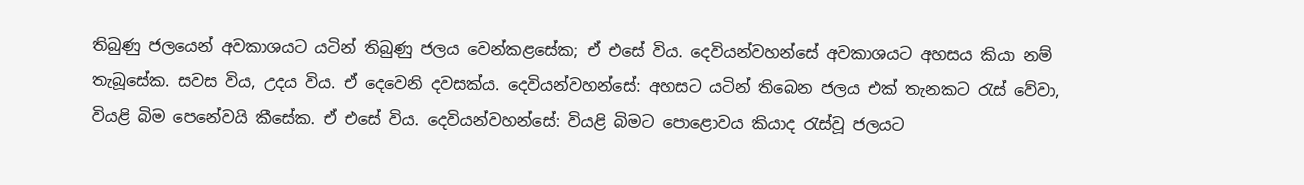තිබුණු ජලයෙන් අවකාශයට යටින් තිබුණු ජලය වෙන්කළසේක; ඒ එසේ විය. දෙවියන්වහන්සේ අවකාශයට අහසය කියා නම් තැබූසේක. සවස විය, උදය විය. ඒ දෙවෙනි දවසක්ය. දෙවියන්වහන්සේ: අහසට යටින් තිබෙන ජලය එක් තැනකට රැස් වේවා, වියළි බිම පෙනේවයි කීසේක. ඒ එසේ විය. දෙවියන්වහන්සේ: වියළි බිමට පොළොවය කියාද රැස්වූ ජලයට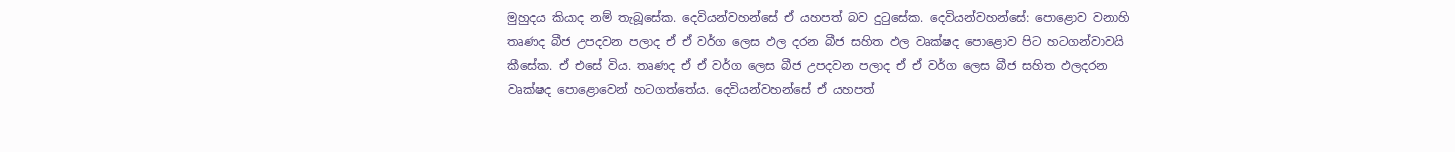මුහුදය කියාද නම් තැබූසේක. දෙවියන්වහන්සේ ඒ යහපත් බව දුටුසේක. දෙවියන්වහන්සේ: පොළොව වනාහි තෘණද බීජ උපදවන පලාද ඒ ඒ වර්ග ලෙස ඵල දරන බීජ සහිත ඵල වෘක්ෂද පොළොව පිට හටගන්වාවයි කීසේක. ඒ එසේ විය. තෘණද ඒ ඒ වර්ග ලෙස බීජ උපදවන පලාද ඒ ඒ වර්ග ලෙස බීජ සහිත ඵලදරන වෘක්ෂද පොළොවෙන් හටගත්තේය. දෙවියන්වහන්සේ ඒ යහපත්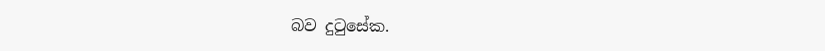බව දුටුසේක.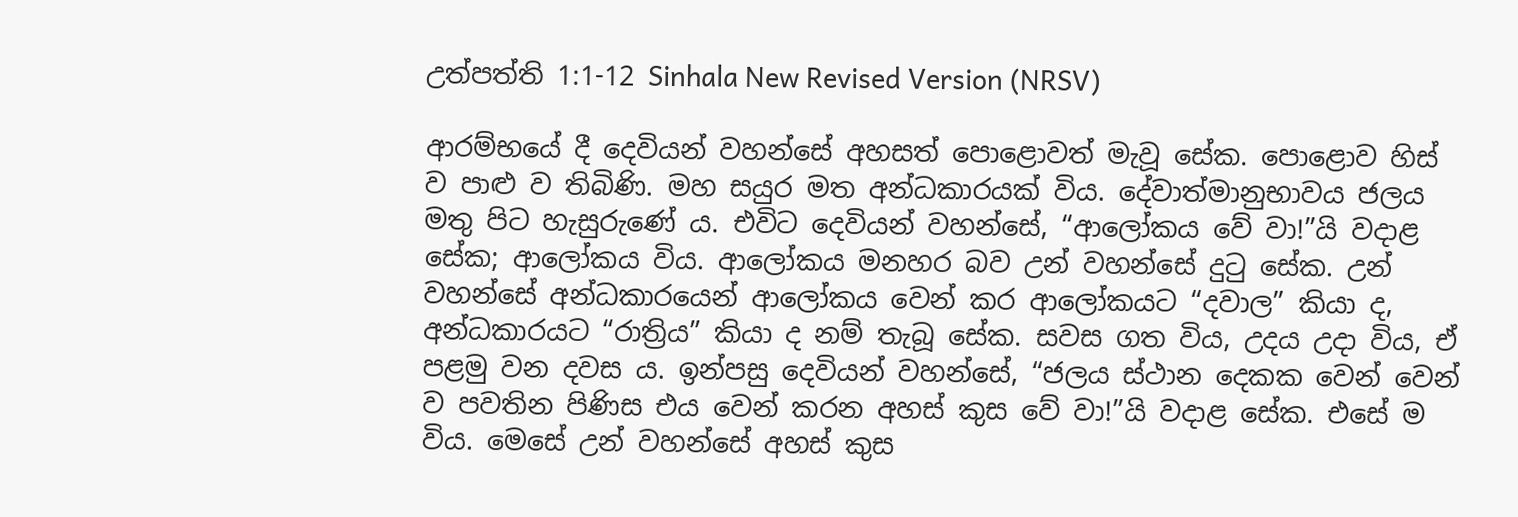උත්පත්ති 1:1-12 Sinhala New Revised Version (NRSV)

ආරම්භයේ දී දෙවියන් වහන්සේ අහසත් පොළොවත් මැවූ සේක. පොළොව හිස් ව පාළු ව තිබිණි. මහ සයුර මත අන්ධකාරයක් විය. දේවාත්මානුභාවය ජලය මතු පිට හැසුරුණේ ය. එවිට දෙවියන් වහන්සේ, “ආලෝකය වේ වා!”යි වදාළ සේක; ආලෝකය විය. ආලෝකය මනහර බව උන් වහන්සේ දුටු සේක. උන් වහන්සේ අන්ධකාරයෙන් ආලෝකය වෙන් කර ආලෝකයට “දවාල” කියා ද, අන්ධකාරයට “රාත්‍රිය” කියා ද නම් තැබූ සේක. සවස ගත විය, උදය උදා විය, ඒ පළමු වන දවස ය. ඉන්පසු දෙවියන් වහන්සේ, “ජලය ස්ථාන දෙකක වෙන් වෙන් ව පවතින පිණිස එය වෙන් කරන අහස් කුස වේ වා!”යි වදාළ සේක. එසේ ම විය. මෙසේ උන් වහන්සේ අහස් කුස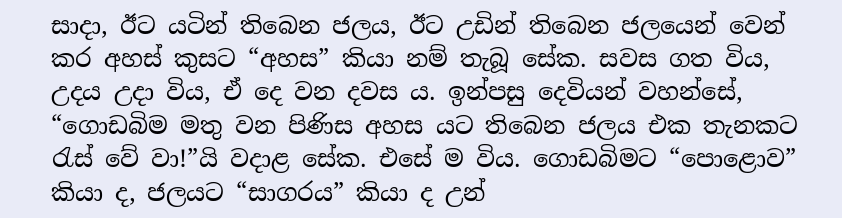සාදා, ඊට යටින් තිබෙන ජලය, ඊට උඩින් තිබෙන ජලයෙන් වෙන් කර ‍‍‍‍අහස් කුසට “අහස” කියා නම් තැබූ සේක. සවස ගත විය, උදය උදා විය, ඒ දෙ වන දවස ය. ඉන්පසු දෙවියන් වහන්සේ, “ගොඩබිම මතු වන පිණිස අහස යට තිබෙන ජලය එක තැනකට රැස් වේ වා!”යි වදාළ සේක. එසේ ම විය. ගොඩබිමට “පොළොව” කියා ද, ජලයට “සාගරය” කියා ද උන්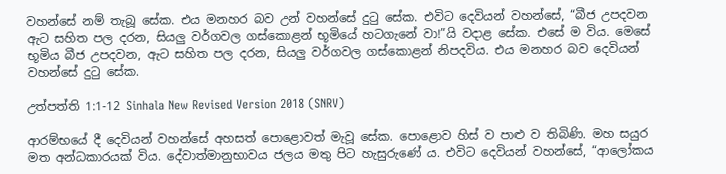වහන්සේ නම් තැබූ සේක. එය මනහර බව උන් වහන්සේ දුටු සේක. එවිට දෙවියන් වහන්සේ, “බීජ උපදවන ඇට සහිත පල දරන, සියලු වර්ගවල ගස්කොළන් භූමියේ හටගැනේ වා!”යි වදාළ සේක. එසේ ම විය. මෙසේ භූමිය බීජ උපදවන, ඇට සහිත පල දරන, සියලු වර්ගවල ගස්කොළන් නිපදවිය. එය මනහර බව දෙවියන් වහන්සේ දුටු සේක.

උත්පත්ති 1:1-12 Sinhala New Revised Version 2018 (SNRV)

ආරම්භයේ දී දෙවියන් වහන්සේ අහසත් පොළොවත් මැවූ සේක. පොළොව හිස් ව පාළු ව තිබිණි. මහ සයුර මත අන්ධකාරයක් විය. දේවාත්මානුභාවය ජලය මතු පිට හැසුරුණේ ය. එවිට දෙවියන් වහන්සේ, “ආලෝකය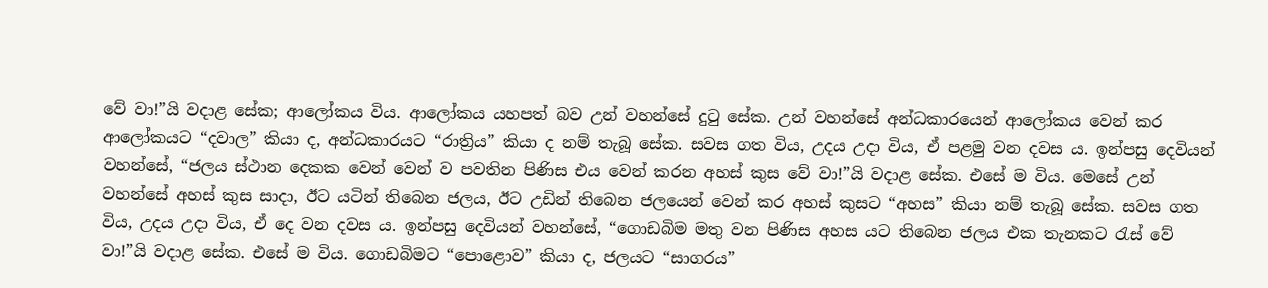වේ වා!”යි වදාළ සේක; ආලෝකය විය. ආලෝකය යහපත් බව උන් වහන්සේ දුටු සේක. උන් වහන්සේ අන්ධකාරයෙන් ආලෝකය වෙන් කර ආලෝකයට “දවාල” කියා ද, අන්ධකාරයට “රාත්‍රිය” කියා ද නම් තැබූ සේක. සවස ගත විය, උදය උදා විය, ඒ පළමු වන දවස ය. ඉන්පසු දෙවියන් වහන්සේ, “ජලය ස්ථාන දෙකක වෙන් වෙන් ව පවතින පිණිස එය වෙන් කරන අහස් කුස වේ වා!”යි වදාළ සේක. එසේ ම විය. මෙසේ උන් වහන්සේ අහස් කුස සාදා, ඊට යටින් තිබෙන ජලය, ඊට උඩින් තිබෙන ජලයෙන් වෙන් කර අහස් කුසට “අහස” කියා නම් තැබූ සේක. සවස ගත විය, උදය උදා විය, ඒ දෙ වන දවස ය. ඉන්පසු දෙවියන් වහන්සේ, “ගොඩබිම මතු වන පිණිස අහස යට තිබෙන ජලය එක තැනකට රැස් වේ වා!”යි වදාළ සේක. එසේ ම විය. ගොඩබිමට “පොළොව” කියා ද, ජලයට “සාගරය”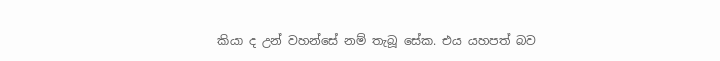කියා ද උන් වහන්සේ නම් තැබූ සේක. එය යහපත් බව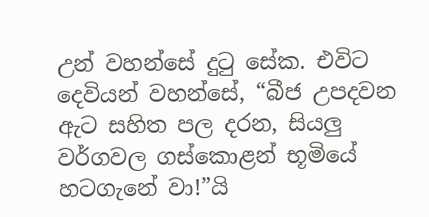උන් වහන්සේ දුටු සේක. එවිට දෙවියන් වහන්සේ, “බීජ උපදවන ඇට සහිත පල දරන, සියලු වර්ගවල ගස්කොළන් භූමියේ හටගැනේ වා!”යි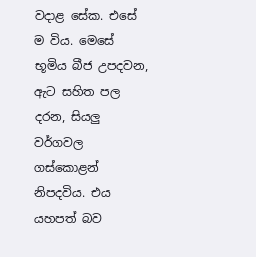වදාළ සේක. එසේ ම විය. මෙසේ භූමිය බීජ උපදවන, ඇට සහිත පල දරන, සියලු වර්ගවල ගස්කොළන් නිපදවිය. එය යහපත් බව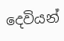දෙවියන්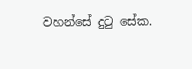වහන්සේ දුටු සේක.